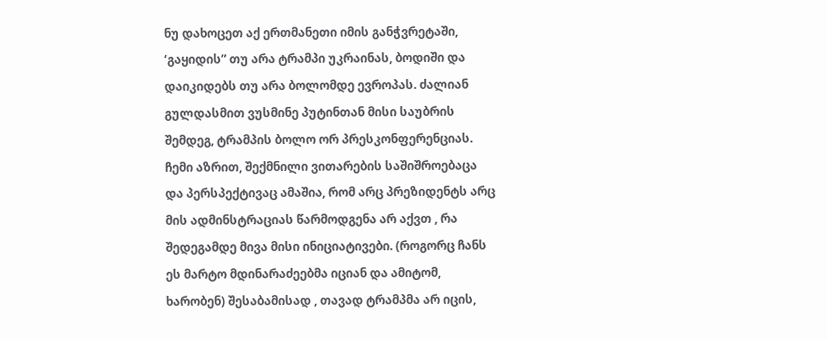ნუ დახოცეთ აქ ერთმანეთი იმის განჭვრეტაში, ‘გაყიდის” თუ არა ტრამპი უკრაინას, ბოდიში და დაიკიდებს თუ არა ბოლომდე ევროპას. ძალიან გულდასმით ვუსმინე პუტინთან მისი საუბრის შემდეგ, ტრამპის ბოლო ორ პრესკონფერენციას. ჩემი აზრით, შექმნილი ვითარების საშიშროებაცა და პერსპექტივაც ამაშია, რომ არც პრეზიდენტს არც მის ადმინსტრაციას წარმოდგენა არ აქვთ , რა შედეგამდე მივა მისი ინიციატივები. (როგორც ჩანს ეს მარტო მდინარაძეებმა იციან და ამიტომ, ხარობენ) შესაბამისად , თავად ტრამპმა არ იცის,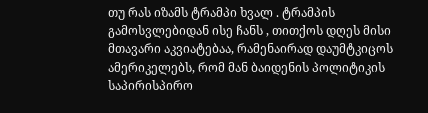თუ რას იზამს ტრამპი ხვალ . ტრამპის გამოსვლებიდან ისე ჩანს , თითქოს დღეს მისი მთავარი აკვიატებაა, რამენაირად დაუმტკიცოს ამერიკელებს, რომ მან ბაიდენის პოლიტიკის საპირისპირო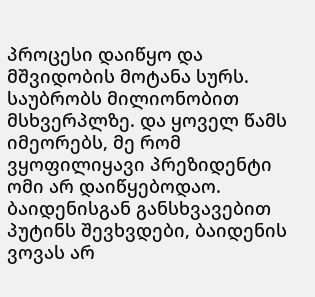პროცესი დაიწყო და მშვიდობის მოტანა სურს. საუბრობს მილიონობით მსხვერპლზე. და ყოველ წამს იმეორებს, მე რომ ვყოფილიყავი პრეზიდენტი ომი არ დაიწყებოდაო. ბაიდენისგან განსხვავებით პუტინს შევხვდები, ბაიდენის ვოვას არ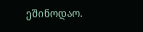ეშინოდაო.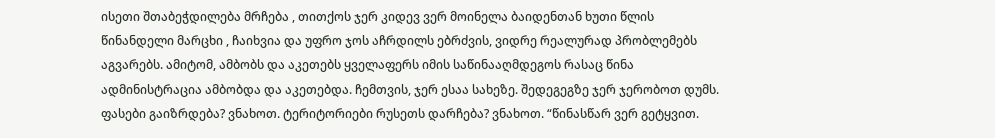ისეთი შთაბეჭდილება მრჩება , თითქოს ჯერ კიდევ ვერ მოინელა ბაიდენთან ხუთი წლის წინანდელი მარცხი , ჩაიხვია და უფრო ჯოს აჩრდილს ებრძვის, ვიდრე რეალურად პრობლემებს აგვარებს. ამიტომ, ამბობს და აკეთებს ყველაფერს იმის საწინააღმდეგოს რასაც წინა ადმინისტრაცია ამბობდა და აკეთებდა. ჩემთვის, ჯერ ესაა სახეზე. შედეგეგზე ჯერ ჯერობოთ დუმს. ფასები გაიზრდება? ვნახოთ. ტერიტორიები რუსეთს დარჩება? ვნახოთ. “წინასწარ ვერ გეტყვით.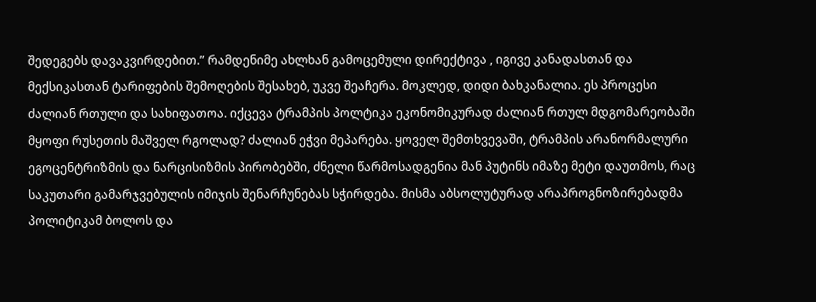შედეგებს დავაკვირდებით.” რამდენიმე ახლხან გამოცემული დირექტივა , იგივე კანადასთან და მექსიკასთან ტარიფების შემოღების შესახებ, უკვე შეაჩერა. მოკლედ, დიდი ბახკანალია. ეს პროცესი ძალიან რთული და სახიფათოა. იქცევა ტრამპის პოლტიკა ეკონომიკურად ძალიან რთულ მდგომარეობაში მყოფი რუსეთის მაშველ რგოლად? ძალიან ეჭვი მეპარება. ყოველ შემთხვევაში, ტრამპის არანორმალური ეგოცენტრიზმის და ნარცისიზმის პირობებში, ძნელი წარმოსადგენია მან პუტინს იმაზე მეტი დაუთმოს, რაც საკუთარი გამარჯვებულის იმიჯის შენარჩუნებას სჭირდება. მისმა აბსოლუტურად არაპროგნოზირებადმა პოლიტიკამ ბოლოს და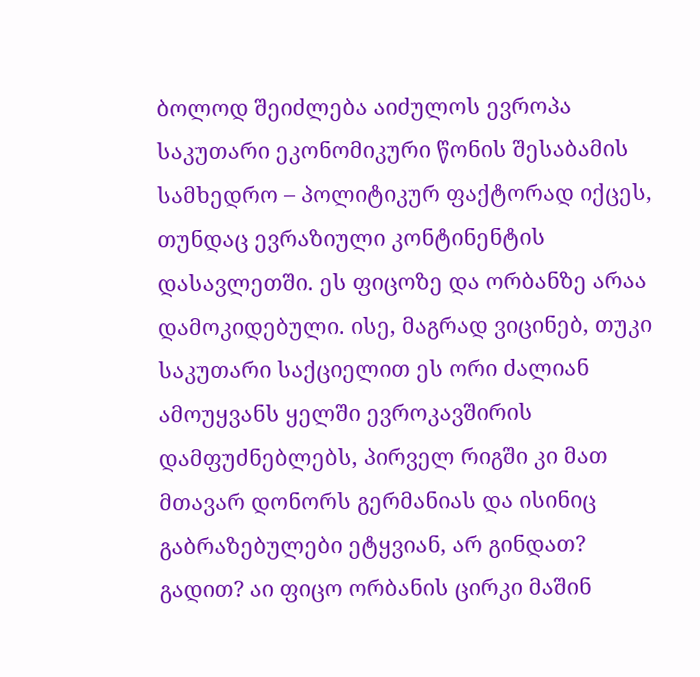ბოლოდ შეიძლება აიძულოს ევროპა საკუთარი ეკონომიკური წონის შესაბამის სამხედრო – პოლიტიკურ ფაქტორად იქცეს, თუნდაც ევრაზიული კონტინენტის დასავლეთში. ეს ფიცოზე და ორბანზე არაა დამოკიდებული. ისე, მაგრად ვიცინებ, თუკი საკუთარი საქციელით ეს ორი ძალიან ამოუყვანს ყელში ევროკავშირის დამფუძნებლებს, პირველ რიგში კი მათ მთავარ დონორს გერმანიას და ისინიც გაბრაზებულები ეტყვიან, არ გინდათ? გადით? აი ფიცო ორბანის ცირკი მაშინ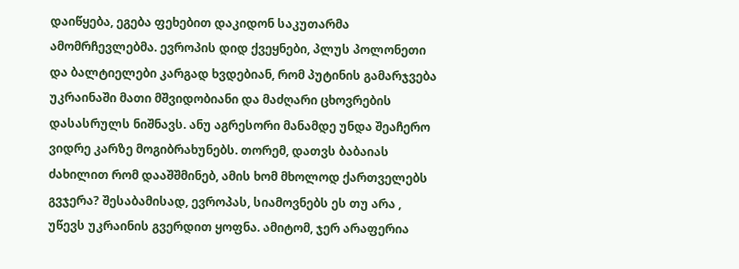დაიწყება, ეგება ფეხებით დაკიდონ საკუთარმა ამომრჩევლებმა. ევროპის დიდ ქვეყნები, პლუს პოლონეთი და ბალტიელები კარგად ხვდებიან, რომ პუტინის გამარჯვება უკრაინაში მათი მშვიდობიანი და მაძღარი ცხოვრების დასასრულს ნიშნავს. ანუ აგრესორი მანამდე უნდა შეაჩერო ვიდრე კარზე მოგიბრახუნებს. თორემ, დათვს ბაბაიას ძახილით რომ დააშშმინებ, ამის ხომ მხოლოდ ქართველებს გვჯერა? შესაბამისად, ევროპას, სიამოვნებს ეს თუ არა , უწევს უკრაინის გვერდით ყოფნა. ამიტომ, ჯერ არაფერია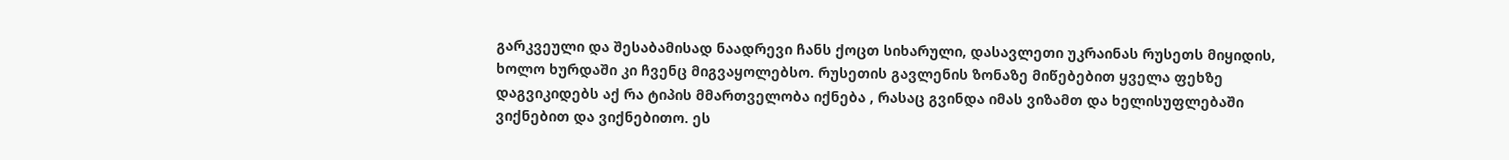გარკვეული და შესაბამისად ნაადრევი ჩანს ქოცთ სიხარული, დასავლეთი უკრაინას რუსეთს მიყიდის, ხოლო ხურდაში კი ჩვენც მიგვაყოლებსო. რუსეთის გავლენის ზონაზე მიწებებით ყველა ფეხზე დაგვიკიდებს აქ რა ტიპის მმართველობა იქნება , რასაც გვინდა იმას ვიზამთ და ხელისუფლებაში ვიქნებით და ვიქნებითო. ეს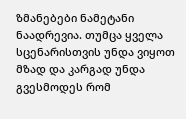ზმანებები ნამეტანი ნაადრევია. თუმცა ყველა სცენარისთვის უნდა ვიყოთ მზად და კარგად უნდა გვესმოდეს რომ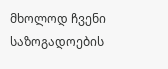მხოლოდ ჩვენი საზოგადოების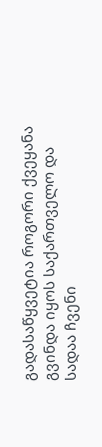გადასაწყვეტია როგორი ქვეყანა გვინდა იყოს საქართველო და სადაა ჩვენი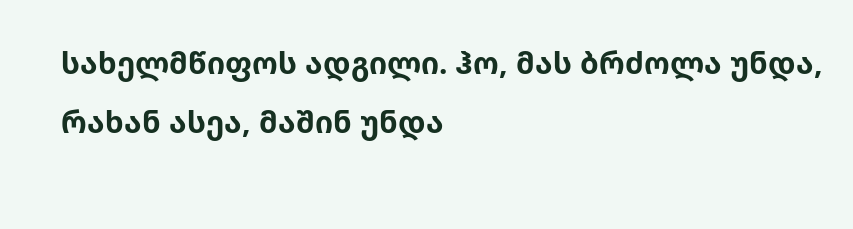სახელმწიფოს ადგილი. ჰო, მას ბრძოლა უნდა, რახან ასეა, მაშინ უნდა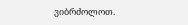ვიბრძოლოთ.